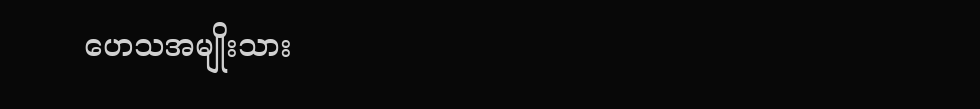ဟေသအမျိုးသား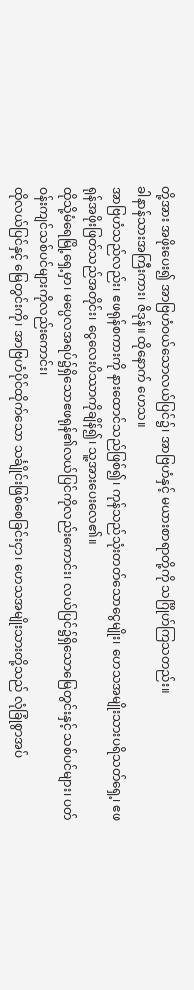တို့အား အဖိုးပေး၍ အာဗြဟံဝယ်သောလယ်ပြင်၌၊ အာဗြဟံနှင့် မယားစာရာတို့ကို သင်္ဂြိုဟ်ကြသတည်း။
ခါနာန်သားအကြီးကား၊ ဇိဒုန်။ ထိုနောက် ဟေသ။
အာဗြဟံသည်လည်း၊ ဧဖရုန်စကားကို နားထောင်သည်ဖြစ်၍၊ ကုန်သည်သုံးတတ်သောငွေမျိုး၊ ဟေသအမျိုးသားပရိသတ်ရှေ့၊ ဧဖရုန်အဖိုးဖြတ်သည်အတိုင်း၊ ငွေလေးပိဿာကိုချိန်၍၊ သူ့အားပေးလေ၏။
ထိုသို့မံရေမြို့ရှေ့မှာ၊ မပ္ပေလအရပ်၌ရှိသောဧဖရုန်၏လယ်ပြင်ကိုလည်းကောင်း၊ လယ်ပြင်၌ရှိသောမြေတွင်းနှင့် သစ်ပင်များ၊ ပတ်ဝန်းကျင်သစ်ပင်များကိုလည်းကောင်း၊
ထိုလယ်ပြင်နှင့် မြေတွင်းကို၊ အာဗြဟံပိုင်ထိုက်သော သင်္ချိုင်းဖြစ်စေခြင်းငှာ၊ ဟေသအမျိုးသားတို့သည် လုံခြုံစွာအပ်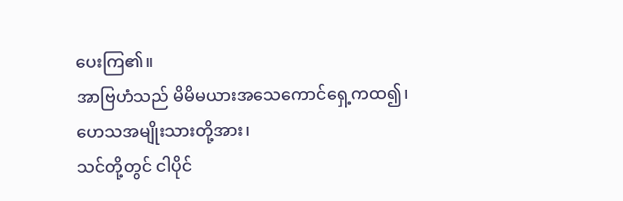ပေးကြ၏။
အာဗြဟံသည် မိမိမယားအသေကောင်ရှေ့ကထ၍၊ ဟေသအမျိုးသားတို့အား၊
သင်တို့တွင် ငါပိုင်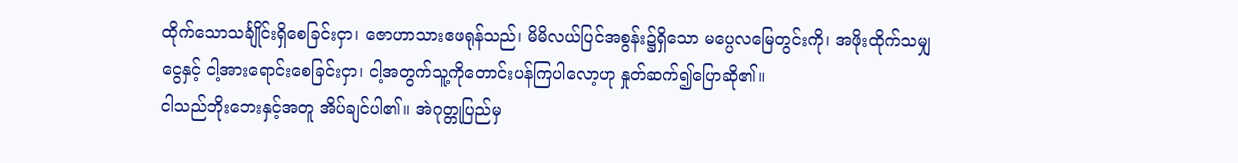ထိုက်သောသင်္ချိုင်းရှိစေခြင်းငှာ၊ ဇောဟာသားဧဖရုန်သည်၊ မိမိလယ်ပြင်အစွန်း၌ရှိသော မပ္ပေလမြေတွင်းကို၊ အဖိုးထိုက်သမျှငွေနှင့် ငါ့အားရောင်းစေခြင်းငှာ၊ ငါ့အတွက်သူ့ကိုတောင်းပန်ကြပါလော့ဟု နှုတ်ဆက်၍ပြောဆို၏။
ငါသည်ဘိုးဘေးနှင့်အတူ အိပ်ချင်ပါ၏။ အဲဂုတ္တုပြည်မှ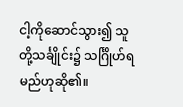ငါ့ကိုဆောင်သွား၍ သူတို့သင်္ချိုင်း၌ သင်္ဂြိုဟ်ရမည်ဟုဆို၏။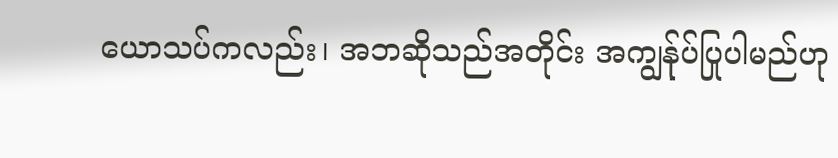ယောသပ်ကလည်း၊ အဘဆိုသည်အတိုင်း အကျွန်ုပ်ပြုပါမည်ဟု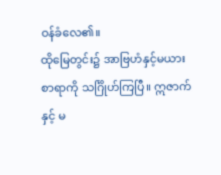ဝန်ခံလေ၏။
ထိုမြေတွင်း၌ အာဗြဟံနှင့်မယားစာရာကို သင်္ဂြိုဟ်ကြပြီ။ ဣဇာက်နှင့် မ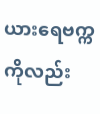ယားရေဗက္ကကိုလည်း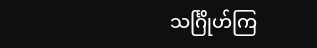သင်္ဂြိုဟ်ကြ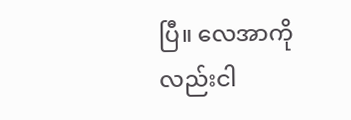ပြီ။ လေအာကိုလည်းငါ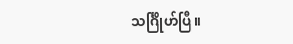သင်္ဂြိုဟ်ပြီ။